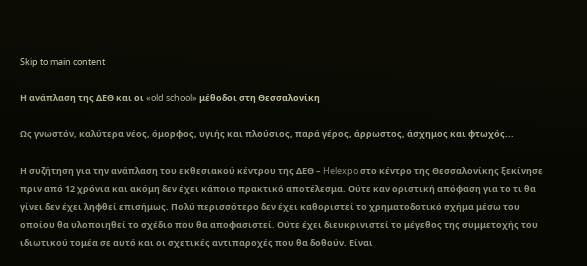Skip to main content

Η ανάπλαση της ΔΕΘ και οι «old school» μέθοδοι στη Θεσσαλονίκη

Ως γνωστόν, καλύτερα νέος, όμορφος, υγιής και πλούσιος, παρά γέρος, άρρωστος, άσχημος και φτωχός...

Η συζήτηση για την ανάπλαση του εκθεσιακού κέντρου της ΔΕΘ – Helexpo στο κέντρο της Θεσσαλονίκης ξεκίνησε πριν από 12 χρόνια και ακόμη δεν έχει κάποιο πρακτικό αποτέλεσμα. Ούτε καν οριστική απόφαση για το τι θα γίνει δεν έχει ληφθεί επισήμως. Πολύ περισσότερο δεν έχει καθοριστεί το χρηματοδοτικό σχήμα μέσω του οποίου θα υλοποιηθεί το σχέδιο που θα αποφασιστεί. Ούτε έχει διευκρινιστεί το μέγεθος της συμμετοχής του ιδιωτικού τομέα σε αυτό και οι σχετικές αντιπαροχές που θα δοθούν. Είναι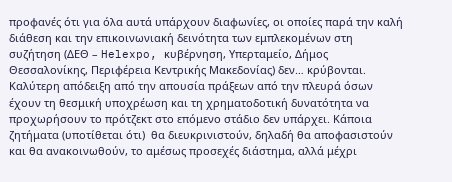προφανές ότι για όλα αυτά υπάρχουν διαφωνίες, οι οποίες παρά την καλή διάθεση και την επικοινωνιακή δεινότητα των εμπλεκομένων στη συζήτηση (ΔΕΘ – Helexpo, κυβέρνηση, Υπερταμείο, Δήμος Θεσσαλονίκης, Περιφέρεια Κεντρικής Μακεδονίας) δεν… κρύβονται. Καλύτερη απόδειξη από την απουσία πράξεων από την πλευρά όσων έχουν τη θεσμική υποχρέωση και τη χρηματοδοτική δυνατότητα να προχωρήσουν το πρότζεκτ στο επόμενο στάδιο δεν υπάρχει. Κάποια ζητήματα (υποτίθεται ότι)  θα διευκρινιστούν, δηλαδή θα αποφασιστούν και θα ανακοινωθούν, το αμέσως προσεχές διάστημα, αλλά μέχρι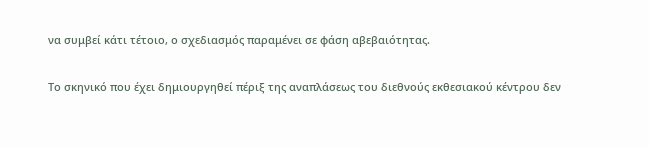να συμβεί κάτι τέτοιο, ο σχεδιασμός παραμένει σε φάση αβεβαιότητας.

Το σκηνικό που έχει δημιουργηθεί πέριξ της αναπλάσεως του διεθνούς εκθεσιακού κέντρου δεν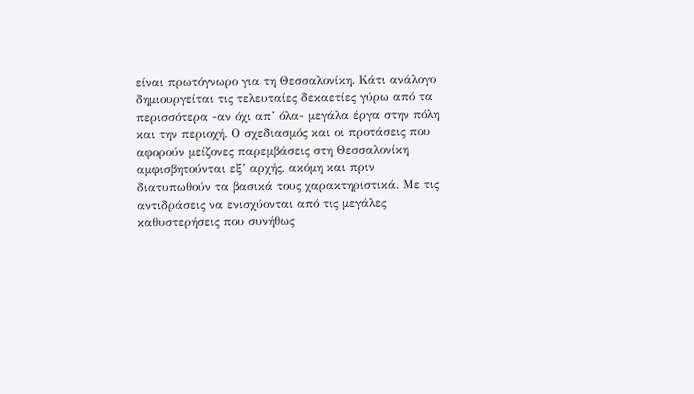είναι πρωτόγνωρο για τη Θεσσαλονίκη. Κάτι ανάλογο δημιουργείται τις τελευταίες δεκαετίες γύρω από τα περισσότερα -αν όχι απ’ όλα- μεγάλα έργα στην πόλη και την περιοχή. Ο σχεδιασμός και οι προτάσεις που αφορούν μείζονες παρεμβάσεις στη Θεσσαλονίκη αμφισβητούνται εξ’ αρχής, ακόμη και πριν διατυπωθούν τα βασικά τους χαρακτηριστικά. Με τις αντιδράσεις να ενισχύονται από τις μεγάλες καθυστερήσεις που συνήθως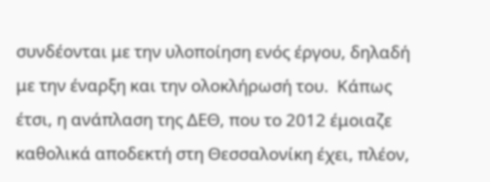συνδέονται με την υλοποίηση ενός έργου, δηλαδή με την έναρξη και την ολοκλήρωσή του.  Κάπως έτσι, η ανάπλαση της ΔΕΘ, που το 2012 έμοιαζε καθολικά αποδεκτή στη Θεσσαλονίκη έχει, πλέον,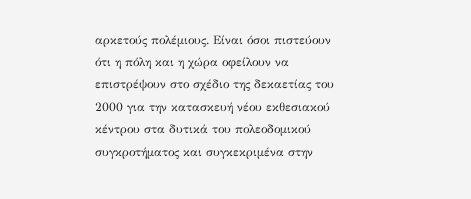αρκετούς πολέμιους. Είναι όσοι πιστεύουν ότι η πόλη και η χώρα οφείλουν να επιστρέψουν στο σχέδιο της δεκαετίας του 2000 για την κατασκευή νέου εκθεσιακού κέντρου στα δυτικά του πολεοδομικού συγκροτήματος και συγκεκριμένα στην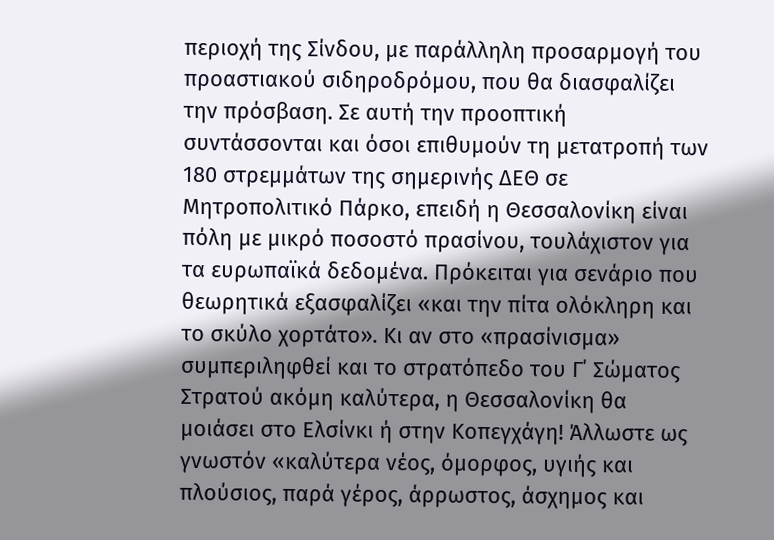περιοχή της Σίνδου, με παράλληλη προσαρμογή του προαστιακού σιδηροδρόμου, που θα διασφαλίζει την πρόσβαση. Σε αυτή την προοπτική συντάσσονται και όσοι επιθυμούν τη μετατροπή των 180 στρεμμάτων της σημερινής ΔΕΘ σε Μητροπολιτικό Πάρκο, επειδή η Θεσσαλονίκη είναι πόλη με μικρό ποσοστό πρασίνου, τουλάχιστον για τα ευρωπαϊκά δεδομένα. Πρόκειται για σενάριο που θεωρητικά εξασφαλίζει «και την πίτα ολόκληρη και το σκύλο χορτάτο». Κι αν στο «πρασίνισμα» συμπεριληφθεί και το στρατόπεδο του Γ΄ Σώματος Στρατού ακόμη καλύτερα, η Θεσσαλονίκη θα μοιάσει στο Ελσίνκι ή στην Κοπεγχάγη! Άλλωστε ως γνωστόν «καλύτερα νέος, όμορφος, υγιής και πλούσιος, παρά γέρος, άρρωστος, άσχημος και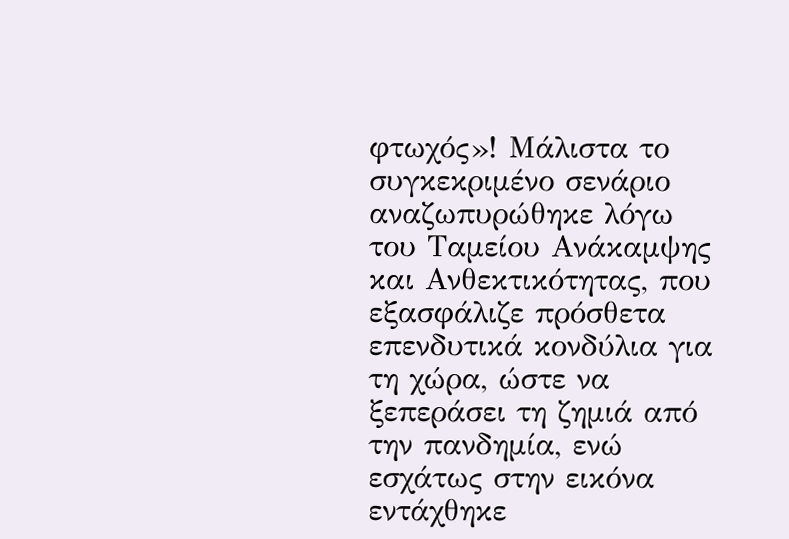φτωχός»! Μάλιστα το συγκεκριμένο σενάριο αναζωπυρώθηκε λόγω του Ταμείου Ανάκαμψης και Ανθεκτικότητας, που εξασφάλιζε πρόσθετα επενδυτικά κονδύλια για τη χώρα, ώστε να ξεπεράσει τη ζημιά από την πανδημία, ενώ εσχάτως στην εικόνα εντάχθηκε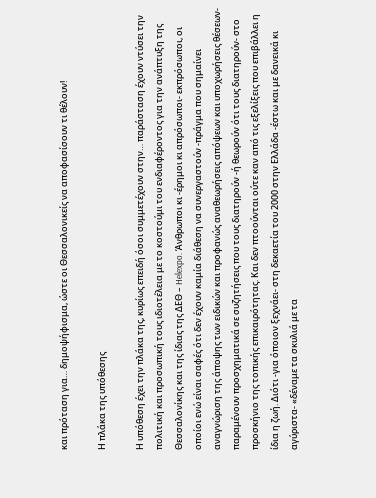και πρόταση για… δημοψήφισμα, ώστε οι Θεσσαλονικείς να αποφασίσουν τι θέλουν!

Η πλάκα της υπόθεσης

Η υπόθεση έχει την πλάκα της, κυρίως επειδή όσοι συμμετέχουν στην… παράσταση έχουν ντύσει την πολιτική και προσωπική τους ιδιοτέλεια με το κοστούμι του ενδιαφέροντος για την ανάπτυξη της Θεσσαλονίκης και της ίδιας της ΔΕΘ – Helexpo. Άνθρωποι κι -έρημοι κι απρόσωποι- εκπρόσωποι, οι οποίοι ενώ είναι σαφές ότι δεν έχουν καμία διάθεση να συνεργαστούν -πράγμα που σημαίνει αναγνώριση της άποψης των ειδικών και προφανώς αναθεωρήσεις απόψεων και υποχωρήσεις θέσεων- παραμένουν προσχηματικά σε συζητήσεις που τους διατηρούν -ή θεωρούν ότι τους διατηρούν- στο προσκήνιο της τοπικής επικαιρότητας. Και δεν πτοούνται ούτε καν από τις εξελίξεις που επιβάλλει η ίδια η ζωή. Διότι -για όποιον ξεχνάει- στη δεκαετία του 2000 στην Ελλάδα -έστω και με δανεικά κι αγύριστα- «δέναμε τα σκυλιά με τα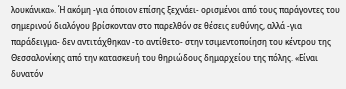λουκάνικα». Ή ακόμη -για όποιον επίσης ξεχνάει- ορισμένοι από τους παράγοντες του σημερινού διαλόγου βρίσκονταν στο παρελθόν σε θέσεις ευθύνης, αλλά -για παράδειγμα- δεν αντιτάχθηκαν -το αντίθετο- στην τσιμεντοποίηση του κέντρου της Θεσσαλονίκης από την κατασκευή του θηριώδους δημαρχείου της πόλης. «Είναι δυνατόν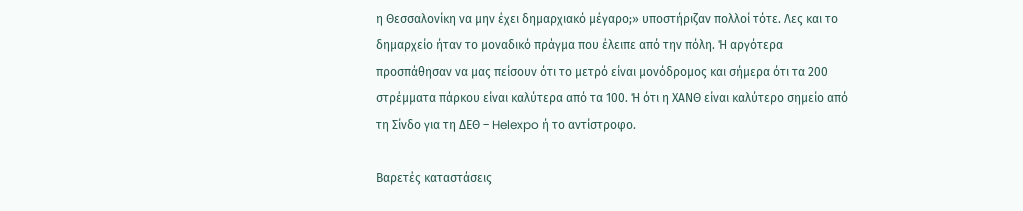η Θεσσαλονίκη να μην έχει δημαρχιακό μέγαρο;» υποστήριζαν πολλοί τότε. Λες και το δημαρχείο ήταν το μοναδικό πράγμα που έλειπε από την πόλη. Ή αργότερα προσπάθησαν να μας πείσουν ότι το μετρό είναι μονόδρομος και σήμερα ότι τα 200 στρέμματα πάρκου είναι καλύτερα από τα 100. Ή ότι η ΧΑΝΘ είναι καλύτερο σημείο από τη Σίνδο για τη ΔΕΘ – Helexpo ή το αντίστροφο.

Βαρετές καταστάσεις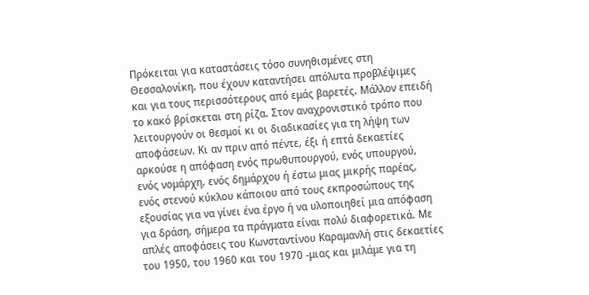Πρόκειται για καταστάσεις τόσο συνηθισμένες στη Θεσσαλονίκη, που έχουν καταντήσει απόλυτα προβλέψιμες και για τους περισσότερους από εμάς βαρετές. Μάλλον επειδή το κακό βρίσκεται στη ρίζα. Στον αναχρονιστικό τρόπο που λειτουργούν οι θεσμοί κι οι διαδικασίες για τη λήψη των αποφάσεων. Κι αν πριν από πέντε, έξι ή επτά δεκαετίες αρκούσε η απόφαση ενός πρωθυπουργού, ενός υπουργού, ενός νομάρχη, ενός δημάρχου ή έστω μιας μικρής παρέας, ενός στενού κύκλου κάποιου από τους εκπροσώπους της εξουσίας για να γίνει ένα έργο ή να υλοποιηθεί μια απόφαση για δράση, σήμερα τα πράγματα είναι πολύ διαφορετικά. Με απλές αποφάσεις του Κωνσταντίνου Καραμανλή στις δεκαετίες του 1950, του 1960 και του 1970 -μιας και μιλάμε για τη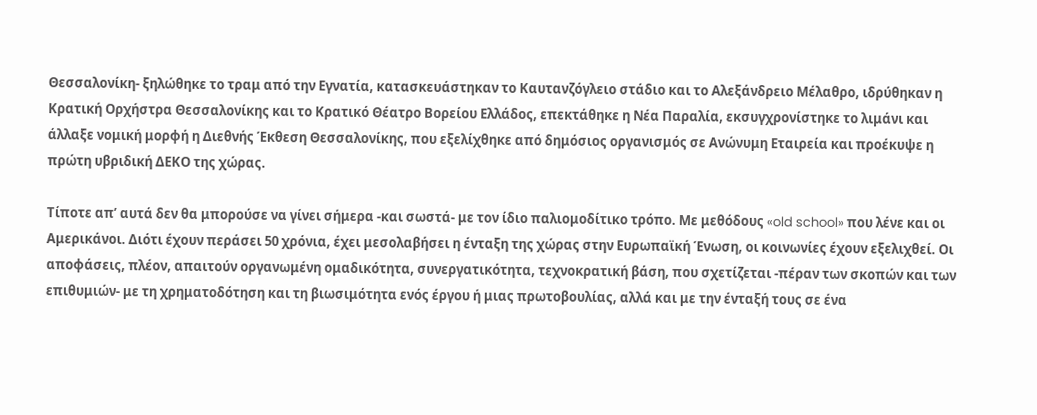Θεσσαλονίκη- ξηλώθηκε το τραμ από την Εγνατία, κατασκευάστηκαν το Καυτανζόγλειο στάδιο και το Αλεξάνδρειο Μέλαθρο, ιδρύθηκαν η Κρατική Ορχήστρα Θεσσαλονίκης και το Κρατικό Θέατρο Βορείου Ελλάδος, επεκτάθηκε η Νέα Παραλία, εκσυγχρονίστηκε το λιμάνι και άλλαξε νομική μορφή η Διεθνής Έκθεση Θεσσαλονίκης, που εξελίχθηκε από δημόσιος οργανισμός σε Ανώνυμη Εταιρεία και προέκυψε η πρώτη υβριδική ΔΕΚΟ της χώρας.

Τίποτε απ’ αυτά δεν θα μπορούσε να γίνει σήμερα -και σωστά- με τον ίδιο παλιομοδίτικο τρόπο. Με μεθόδους «old school» που λένε και οι Αμερικάνοι. Διότι έχουν περάσει 50 χρόνια, έχει μεσολαβήσει η ένταξη της χώρας στην Ευρωπαϊκή Ένωση, οι κοινωνίες έχουν εξελιχθεί. Οι αποφάσεις, πλέον, απαιτούν οργανωμένη ομαδικότητα, συνεργατικότητα, τεχνοκρατική βάση, που σχετίζεται -πέραν των σκοπών και των επιθυμιών- με τη χρηματοδότηση και τη βιωσιμότητα ενός έργου ή μιας πρωτοβουλίας, αλλά και με την ένταξή τους σε ένα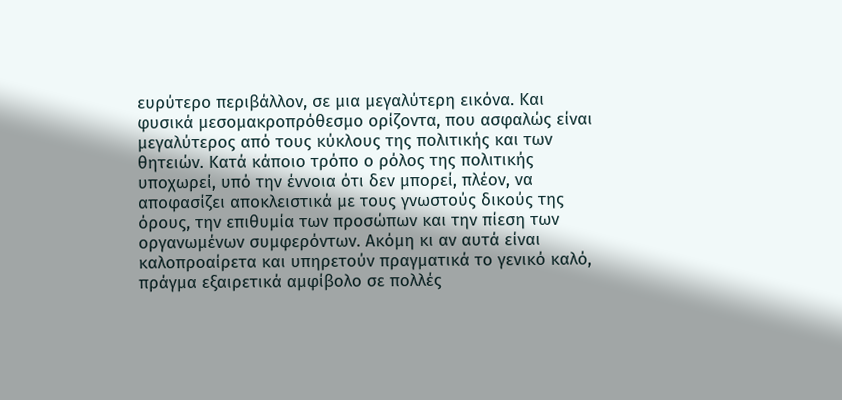ευρύτερο περιβάλλον, σε μια μεγαλύτερη εικόνα. Και φυσικά μεσομακροπρόθεσμο ορίζοντα, που ασφαλώς είναι μεγαλύτερος από τους κύκλους της πολιτικής και των θητειών. Κατά κάποιο τρόπο ο ρόλος της πολιτικής υποχωρεί, υπό την έννοια ότι δεν μπορεί, πλέον, να αποφασίζει αποκλειστικά με τους γνωστούς δικούς της όρους, την επιθυμία των προσώπων και την πίεση των οργανωμένων συμφερόντων. Ακόμη κι αν αυτά είναι καλοπροαίρετα και υπηρετούν πραγματικά το γενικό καλό, πράγμα εξαιρετικά αμφίβολο σε πολλές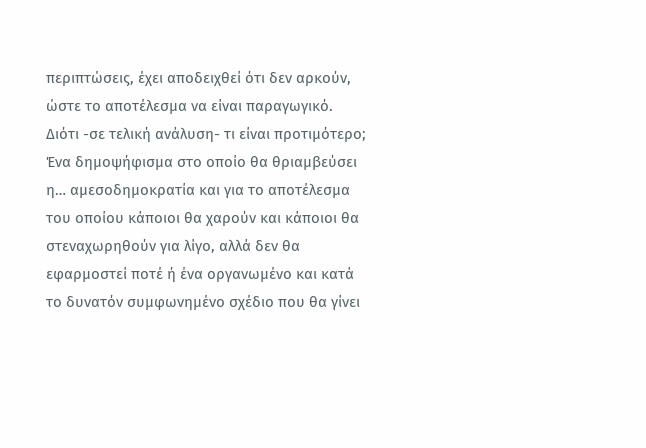περιπτώσεις, έχει αποδειχθεί ότι δεν αρκούν, ώστε το αποτέλεσμα να είναι παραγωγικό. Διότι -σε τελική ανάλυση- τι είναι προτιμότερο; Ένα δημοψήφισμα στο οποίο θα θριαμβεύσει η… αμεσοδημοκρατία και για το αποτέλεσμα του οποίου κάποιοι θα χαρούν και κάποιοι θα στεναχωρηθούν για λίγο, αλλά δεν θα εφαρμοστεί ποτέ ή ένα οργανωμένο και κατά το δυνατόν συμφωνημένο σχέδιο που θα γίνει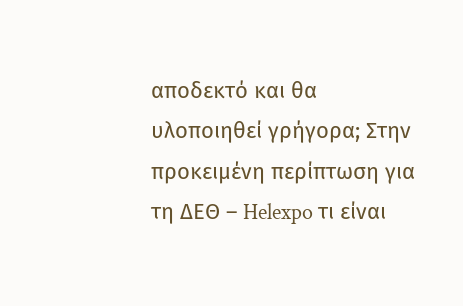αποδεκτό και θα υλοποιηθεί γρήγορα; Στην προκειμένη περίπτωση για τη ΔΕΘ – Helexpo τι είναι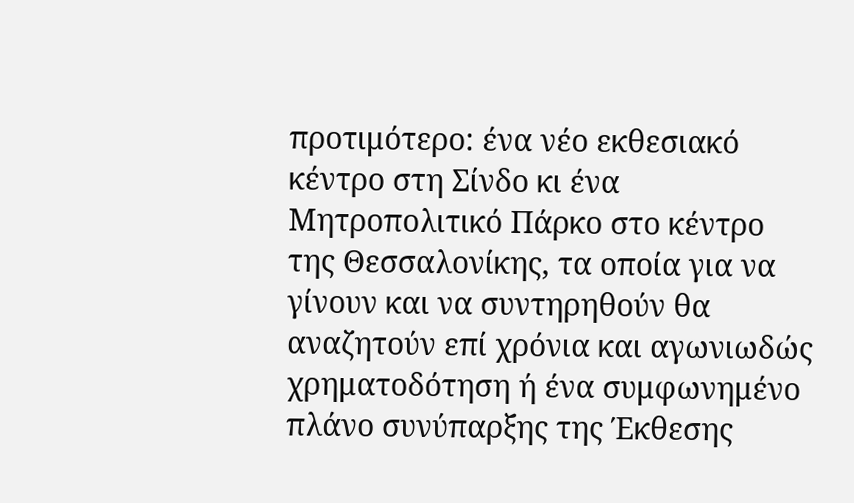προτιμότερο: ένα νέο εκθεσιακό κέντρο στη Σίνδο κι ένα Μητροπολιτικό Πάρκο στο κέντρο της Θεσσαλονίκης, τα οποία για να γίνουν και να συντηρηθούν θα αναζητούν επί χρόνια και αγωνιωδώς χρηματοδότηση ή ένα συμφωνημένο πλάνο συνύπαρξης της Έκθεσης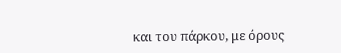και του πάρκου, με όρους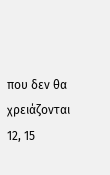που δεν θα χρειάζονται 12, 15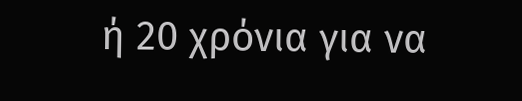ή 20 χρόνια για να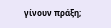γίνουν πράξη;